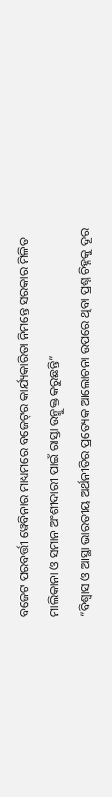ବଜେଟ ପରବର୍ତ୍ତୀ ୱେବିନାର ମାଧ୍ୟମରେ ବଜେଟ୍‌ର କାର୍ଯ୍ୟକାରିତା ନିମନ୍ତେ ସରକାର ମିଳିତ ମାଲିକାନା ଓ ସମାନ ଅଂଶୀଦାରୀ ପାଇଁ ରାସ୍ତା ଉନ୍ମୁକ୍ତ କରୁଛନ୍ତି”
“ବିଶ୍ୱାସ ଓ ଆସ୍ଥା ଭାରତୀୟ ଅର୍ଥନୀତିର ପ୍ରତ୍ୟେକ ଆଲୋଚନା ଉପରେ ଥିବା ପ୍ରଶ୍ନ ଚିହ୍ନକୁ ଦୂର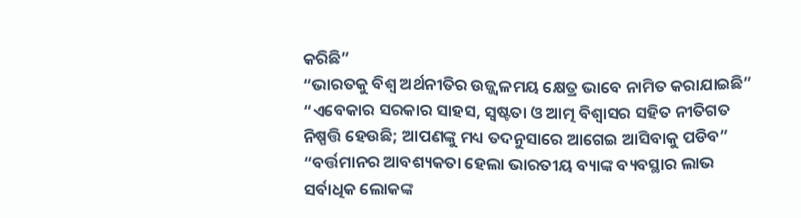କରିଛି”
“ଭାରତକୁ ବିଶ୍ୱ ଅର୍ଥନୀତିର ଉଜ୍ଜ୍ୱଳମୟ କ୍ଷେତ୍ର ଭାବେ ନାମିତ କରାଯାଇଛି”
“ଏବେକାର ସରକାର ସାହସ, ସ୍ୱଷ୍ଟତା ଓ ଆତ୍ମ ବିଶ୍ୱାସର ସହିତ ନୀତିଗତ ନିଷ୍ପତ୍ତି ହେଉଛି; ଆପଣଙ୍କୁ ମଧ୍ୟ ତଦନୁସାରେ ଆଗେଇ ଆସିବାକୁ ପଡିବ”
“ବର୍ତ୍ତମାନର ଆବଶ୍ୟକତା ହେଲା ଭାରତୀୟ ବ୍ୟାଙ୍କ ବ୍ୟବସ୍ଥାର ଲାଭ ସର୍ବାଧିକ ଲୋକଙ୍କ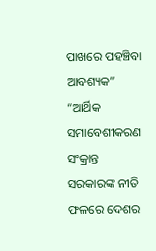ପାଖରେ ପହଞ୍ଚିବା ଆବଶ୍ୟକ”
“ଆର୍ଥିକ ସମାବେଶୀକରଣ ସଂକ୍ରାନ୍ତ ସରକାରଙ୍କ ନୀତି ଫଳରେ ଦେଶର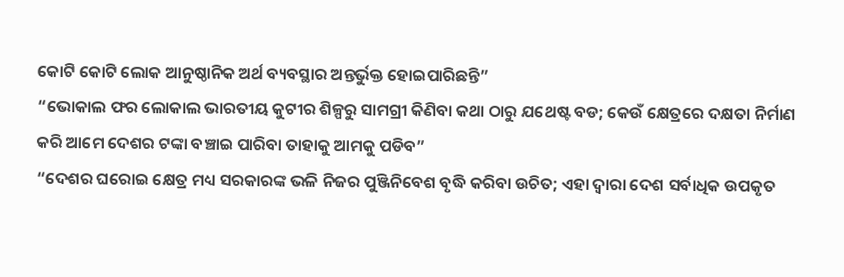କୋଟି କୋଟି ଲୋକ ଆନୁଷ୍ଠାନିକ ଅର୍ଥ ବ୍ୟବସ୍ଥାର ଅନ୍ତର୍ଭୁକ୍ତ ହୋଇପାରିଛନ୍ତି”
“ଭୋକାଲ ଫର ଲୋକାଲ ଭାରତୀୟ କୁଟୀର ଶିଳ୍ପରୁ ସାମଗ୍ରୀ କିଣିବା କଥା ଠାରୁ ଯଥେଷ୍ଟ ବଡ; କେଉଁ କ୍ଷେତ୍ରରେ ଦକ୍ଷତା ନିର୍ମାଣ କରି ଆମେ ଦେଶର ଟଙ୍କା ବଞ୍ଚାଇ ପାରିବା ତାହାକୁ ଆମକୁ ପଡିବ”
“ଦେଶର ଘରୋଇ କ୍ଷେତ୍ର ମଧ୍ୟ ସରକାରଙ୍କ ଭଳି ନିଜର ପୁଞ୍ଜିନିବେଶ ବୃଦ୍ଧି କରିବା ଉଚିତ; ଏହା ଦ୍ୱାରା ଦେଶ ସର୍ବାଧିକ ଉପକୃତ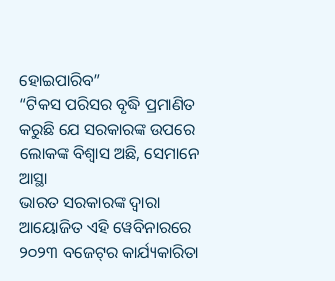ହୋଇପାରିବ”
“ଟିକସ ପରିସର ବୃଦ୍ଧି ପ୍ରମାଣିତ କରୁଛି ଯେ ସରକାରଙ୍କ ଉପରେ ଲୋକଙ୍କ ବିଶ୍ୱାସ ଅଛି, ସେମାନେ ଆସ୍ଥା
ଭାରତ ସରକାରଙ୍କ ଦ୍ୱାରା ଆୟୋଜିତ ଏହି ୱେବିନାରରେ ୨୦୨୩ ବଜେଟ୍‌ର କାର୍ଯ୍ୟକାରିତା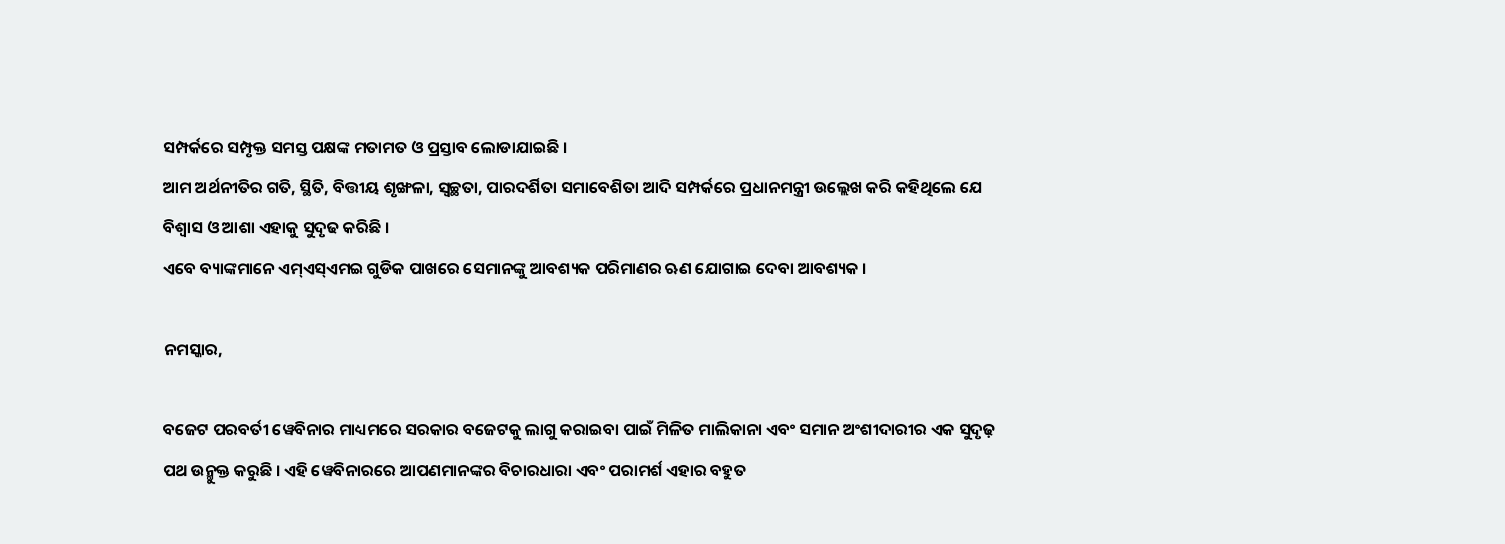ସମ୍ପର୍କରେ ସମ୍ପୃକ୍ତ ସମସ୍ତ ପକ୍ଷଙ୍କ ମତାମତ ଓ ପ୍ରସ୍ତାବ ଲୋଡାଯାଇଛି ।
ଆମ ଅର୍ଥନୀତିର ଗତି, ସ୍ଥିତି, ବିତ୍ତୀୟ ଶୃଙ୍ଖଳା, ସ୍ୱଚ୍ଛତା, ପାରଦର୍ଶିତା ସମାବେଶିତା ଆଦି ସମ୍ପର୍କରେ ପ୍ରଧାନମନ୍ତ୍ରୀ ଉଲ୍ଲେଖ କରି କହିଥିଲେ ଯେ ବିଶ୍ୱାସ ଓ ଆଶା ଏହାକୁ ସୁଦୃଢ କରିଛି ।
ଏବେ ବ୍ୟାଙ୍କମାନେ ଏମ୍‌ଏସ୍‌ଏମଇ ଗୁଡିକ ପାଖରେ ସେମାନଙ୍କୁ ଆବଶ୍ୟକ ପରିମାଣର ଋଣ ଯୋଗାଇ ଦେବା ଆବଶ୍ୟକ ।

ନମସ୍କାର,

ବଜେଟ ପରବର୍ତୀ ୱେବିନାର ମାଧ୍ୟମରେ ସରକାର ବଜେଟକୁ ଲାଗୁ କରାଇବା ପାଇଁ ମିଳିତ ମାଲିକାନା ଏବଂ ସମାନ ଅଂଶୀଦାରୀର ଏକ ସୁଦୃଢ଼ ପଥ ଉନ୍ମୁକ୍ତ କରୁଛି । ଏହି ୱେବିନାରରେ ଆପଣମାନଙ୍କର ବିଚାରଧାରା ଏବଂ ପରାମର୍ଶ ଏହାର ବହୁତ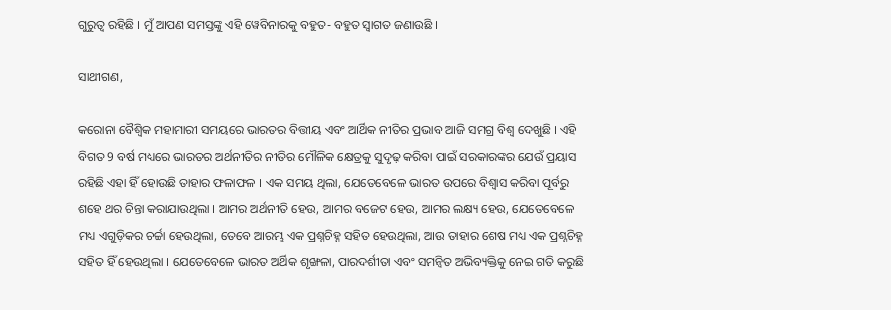ଗୁରୁତ୍ୱ ରହିଛି । ମୁଁ ଆପଣ ସମସ୍ତଙ୍କୁ ଏହି ୱେବିନାରକୁ ବହୁତ- ବହୁତ ସ୍ୱାଗତ ଜଣାଉଛି ।

ସାଥୀଗଣ,

କରୋନା ବୈଶ୍ୱିକ ମହାମାରୀ ସମୟରେ ଭାରତର ବିତ୍ତୀୟ ଏବଂ ଆର୍ଥିକ ନୀତିର ପ୍ରଭାବ ଆଜି ସମଗ୍ର ବିଶ୍ୱ ଦେଖୁଛି । ଏହି ବିଗତ 9 ବର୍ଷ ମଧ୍ୟରେ ଭାରତର ଅର୍ଥନୀତିର ନୀତିର ମୌଳିକ କ୍ଷେତ୍ରକୁ ସୁଦୃଢ଼ କରିବା ପାଇଁ ସରକାରଙ୍କର ଯେଉଁ ପ୍ରୟାସ ରହିଛି ଏହା ହିଁ ହୋଉଛି ତାହାର ଫଳାଫଳ । ଏକ ସମୟ ଥିଲା, ଯେତେବେଳେ ଭାରତ ଉପରେ ବିଶ୍ୱାସ କରିବା ପୂର୍ବରୁ ଶହେ ଥର ଚିନ୍ତା କରାଯାଉଥିଲା । ଆମର ଅର୍ଥନୀତି ହେଉ, ଆମର ବଜେଟ ହେଉ, ଆମର ଲକ୍ଷ୍ୟ ହେଉ, ଯେତେବେଳେ ମଧ୍ୟ ଏଗୁଡ଼ିକର ଚର୍ଚ୍ଚା ହେଉଥିଲା, ତେବେ ଆରମ୍ଭ ଏକ ପ୍ରଶ୍ନଚିହ୍ନ ସହିତ ହେଉଥିଲା, ଆଉ ତାହାର ଶେଷ ମଧ୍ୟ ଏକ ପ୍ରଶ୍ନଚିହ୍ନ ସହିତ ହିଁ ହେଉଥିଲା । ଯେତେବେଳେ ଭାରତ ଅର୍ଥିକ ଶୃଙ୍ଖଳା, ପାରଦର୍ଶୀତା ଏବଂ ସମନ୍ୱିତ ଅଭିବ୍ୟକ୍ତିକୁ ନେଇ ଗତି କରୁଛି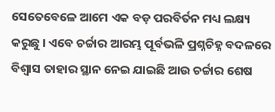ସେତେବେଳେ ଆମେ ଏକ ବଡ଼ ପରବିର୍ତନ ମଧ୍ୟ ଲକ୍ଷ୍ୟ କରୁଛୁ । ଏବେ ଚର୍ଚ୍ଚାର ଆରମ୍ଭ ପୂର୍ବଭଳି ପ୍ରଶ୍ନଚିହ୍ନ ବଦଳରେ ବିଶ୍ୱାସ ତାହାର ସ୍ଥାନ ନେଇ ଯାଇଛି ଆଉ ଚର୍ଚ୍ଚାର ଶେଷ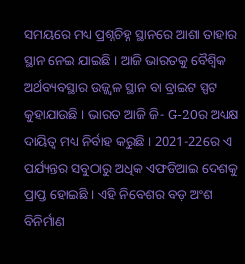ସମୟରେ ମଧ୍ୟ ପ୍ରଶ୍ନଚିହ୍ନ ସ୍ଥାନରେ ଆଶା ତାହାର ସ୍ଥାନ ନେଇ ଯାଇଛି । ଆଜି ଭାରତକୁ ବୈଶ୍ୱିକ ଅର୍ଥବ୍ୟବସ୍ଥାର ଉଜ୍ଜ୍ୱଳ ସ୍ଥାନ ବା ବ୍ରାଇଟ ସ୍ପଟ କୁହାଯାଉଛି । ଭାରତ ଆଜି ଜି- G-20ର ଅଧ୍ୟକ୍ଷ ଦାୟିତ୍ୱ ମଧ୍ୟ ନିର୍ବାହ କରୁଛି । 2021-22ରେ ଏ ପର୍ଯ୍ୟନ୍ତର ସବୁଠାରୁ ଅଧିକ ଏଫଡିଆଇ ଦେଶକୁ ପ୍ରାପ୍ତ ହୋଇଛି । ଏହି ନିବେଶର ବଡ଼ ଅଂଶ ବିନିର୍ମାଣ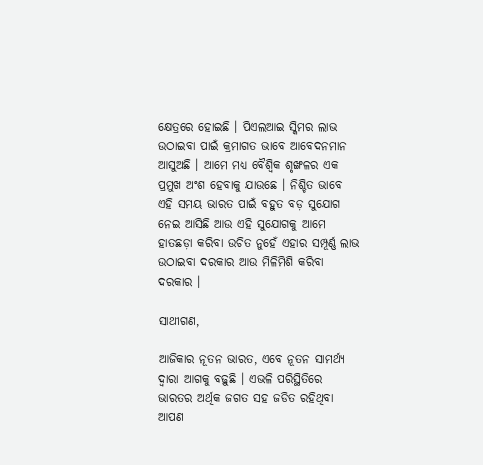କ୍ଷେତ୍ରରେ ହୋଇଛି । ପିଏଲଆଇ ସ୍କିମର ଲାଭ ଉଠାଇବା ପାଇଁ କ୍ରମାଗତ ଭାବେ ଆବେଦନମାନ ଆସୁଅଛି । ଆମେ ମଧ୍ୟ ବୈଶ୍ୱିକ ଶୃଙ୍ଖଳର ଏକ ପ୍ରମୁଖ ଅଂଶ ହେବାକୁ ଯାଉଛେ । ନିଶ୍ଚିତ ଭାବେ ଏହି ସମୟ ଭାରତ ପାଇଁ ବହୁତ ବଡ଼ ସୁଯୋଗ ନେଇ ଆସିଛି ଆଉ ଏହି ସୁଯୋଗକୁ ଆମେ ହାତଛଡ଼ା କରିବା ଉଚିତ ନୁହେଁ ଏହାର ସମ୍ପୂର୍ଣ୍ଣ ଲାଭ ଉଠାଇବା ଦରକାର ଆଉ ମିଳିମିଶି କରିବା ଦରକାର ।

ସାଥୀଗଣ,

ଆଜିକାର ନୂତନ ଭାରତ, ଏବେ ନୂତନ ସାମର୍ଥ୍ୟ ଦ୍ୱାରା ଆଗକୁ ବଢ଼ୁଛି । ଏଭଳି ପରିସ୍ଥିତିରେ ଭାରତର ଅର୍ଥିକ ଜଗତ ସହ ଜଡିତ ରହିଥିବା ଆପଣ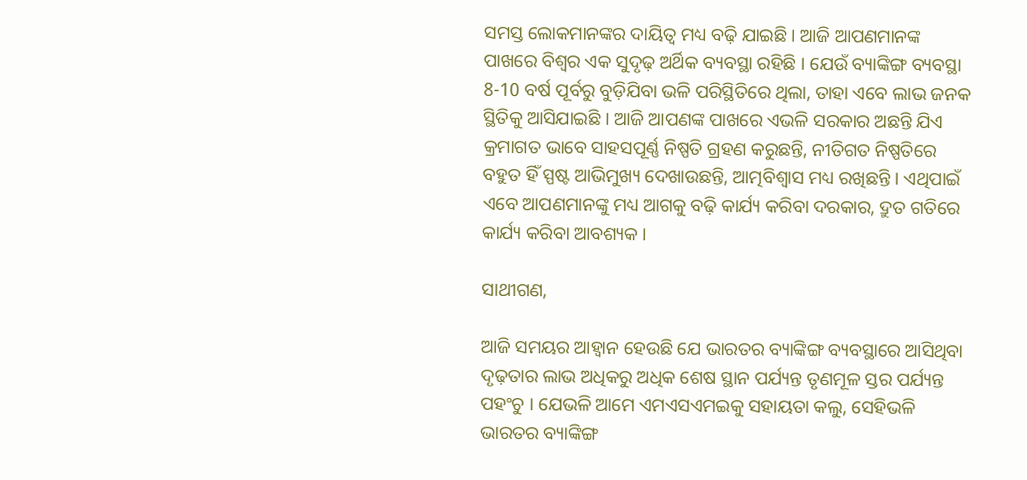ସମସ୍ତ ଲୋକମାନଙ୍କର ଦାୟିତ୍ୱ ମଧ୍ୟ ବଢ଼ି ଯାଇଛି । ଆଜି ଆପଣମାନଙ୍କ ପାଖରେ ବିଶ୍ୱର ଏକ ସୁଦୃଢ଼ ଅର୍ଥିକ ବ୍ୟବସ୍ଥା ରହିଛି । ଯେଉଁ ବ୍ୟାଙ୍କିଙ୍ଗ ବ୍ୟବସ୍ଥା 8-10 ବର୍ଷ ପୂର୍ବରୁ ବୁଡ଼ିଯିବା ଭଳି ପରିସ୍ଥିତିରେ ଥିଲା, ତାହା ଏବେ ଲାଭ ଜନକ ସ୍ଥିତିକୁ ଆସିଯାଇଛି । ଆଜି ଆପଣଙ୍କ ପାଖରେ ଏଭଳି ସରକାର ଅଛନ୍ତି ଯିଏ କ୍ରମାଗତ ଭାବେ ସାହସପୂର୍ଣ୍ଣ ନିଷ୍ପତି ଗ୍ରହଣ କରୁଛନ୍ତି, ନୀତିଗତ ନିଷ୍ପତିରେ ବହୁତ ହିଁ ସ୍ପଷ୍ଟ ଆଭିମୁଖ୍ୟ ଦେଖାଉଛନ୍ତି, ଆତ୍ମବିଶ୍ୱାସ ମଧ୍ୟ ରଖିଛନ୍ତି । ଏଥିପାଇଁ ଏବେ ଆପଣମାନଙ୍କୁ ମଧ୍ୟ ଆଗକୁ ବଢ଼ି କାର୍ଯ୍ୟ କରିବା ଦରକାର, ଦ୍ରୁତ ଗତିରେ କାର୍ଯ୍ୟ କରିବା ଆବଶ୍ୟକ ।

ସାଥୀଗଣ,

ଆଜି ସମୟର ଆହ୍ୱାନ ହେଉଛି ଯେ ଭାରତର ବ୍ୟାଙ୍କିଙ୍ଗ ବ୍ୟବସ୍ଥାରେ ଆସିଥିବା ଦୃଢ଼ତାର ଲାଭ ଅଧିକରୁ ଅଧିକ ଶେଷ ସ୍ଥାନ ପର୍ଯ୍ୟନ୍ତ ତୃଣମୂଳ ସ୍ତର ପର୍ଯ୍ୟନ୍ତ ପହଂଚୁ । ଯେଭଳି ଆମେ ଏମଏସଏମଇକୁ ସହାୟତା କଲୁ, ସେହିଭଳି ଭାରତର ବ୍ୟାଙ୍କିଙ୍ଗ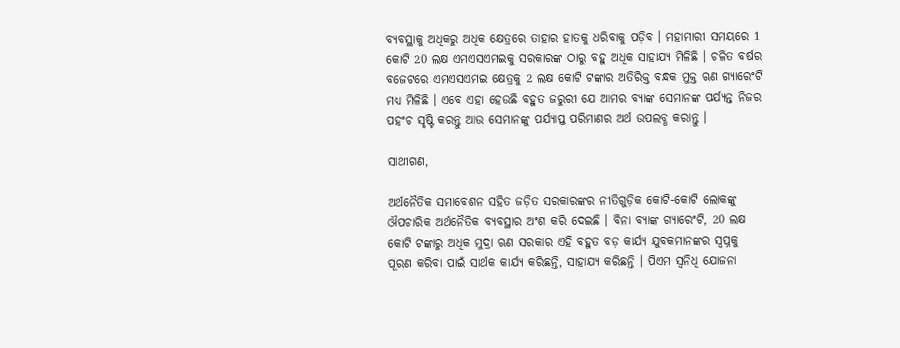ବ୍ୟବସ୍ଥାକୁ ଅଧିକରୁ ଅଧିକ କ୍ଷେତ୍ରରେ ତାହାର ହାତକୁ ଧରିବାକୁ ପଡ଼ିବ । ମହାମାରୀ ସମୟରେ 1 କୋଟି 20 ଲକ୍ଷ ଏମଏସଏମଇକୁ ସରକାରଙ୍କ ଠାରୁ ବହୁ ଅଧିକ ସାହାଯ୍ୟ ମିଳିଛି । ଚଳିତ ବର୍ଷର ବଜେଟରେ ଏମଏସଏମଇ କ୍ଷେତ୍ରକୁ 2 ଲକ୍ଷ କୋଟି ଟଙ୍କାର ଅତିରିକ୍ତ ବନ୍ଧକ ମୁକ୍ତ ଋଣ ଗ୍ୟାରେଂଟି ମଧ୍ୟ ମିଳିଛି । ଏବେ ଏହା ହେଉଛି ବହୁତ ଜରୁରୀ ଯେ ଆମର ବ୍ୟାଙ୍କ ସେମାନଙ୍କ ପର୍ଯ୍ୟନ୍ତ ନିଜର ପହଂଚ ସୃଷ୍ଟି କରନ୍ତୁ ଆଉ ସେମାନଙ୍କୁ ପର୍ଯ୍ୟାପ୍ତ ପରିମାଣର ଅର୍ଥ ଉପଲବ୍ଧ କରାନ୍ତୁ ।

ସାଥୀଗଣ,

ଅର୍ଥନୈତିକ ସମାବେଶନ ସହିତ ଜଡ଼ିତ ସରକାରଙ୍କର ନୀତିଗୁଡ଼ିକ କୋଟି-କୋଟି ଲୋକଙ୍କୁ ଔପଚାରିକ ଅର୍ଥନୈତିକ ବ୍ୟବସ୍ଥାର ଅଂଶ କରି ଦେଇଛି । ବିନା ବ୍ୟାଙ୍କ ଗ୍ୟାରେଂଟି, 20 ଲକ୍ଷ କୋଟି ଟଙ୍କାରୁ ଅଧିକ ମୁଦ୍ରା ଋଣ ସରକାର ଏହି ବହୁତ ବଡ଼ କାର୍ଯ୍ୟ ଯୁବକମାନଙ୍କର ସ୍ୱପ୍ନକୁ ପୂରଣ କରିବା ପାଇଁ ସାର୍ଥକ କାର୍ଯ୍ୟ କରିଛନ୍ତି, ସାହାଯ୍ୟ କରିଛନ୍ତି । ପିଏମ ସ୍ୱନିଧି ଯୋଜନା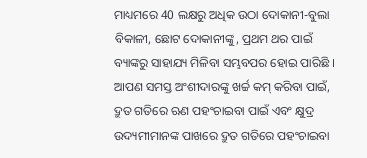ମାଧ୍ୟମରେ 40 ଲକ୍ଷରୁ ଅଧିକ ଉଠା ଦୋକାନୀ-ବୁଲା ବିକାଳୀ, ଛୋଟ ଦୋକାନୀଙ୍କୁ, ପ୍ରଥମ ଥର ପାଇଁ ବ୍ୟାଙ୍କରୁ ସାହାଯ୍ୟ ମିଳିବା ସମ୍ଭବପର ହୋଇ ପାରିଛି । ଆପଣ ସମସ୍ତ ଅଂଶୀଦାରଙ୍କୁ ଖର୍ଚ୍ଚ କମ୍ କରିବା ପାଇଁ, ଦ୍ରୁତ ଗତିରେ ଋଣ ପହଂଚାଇବା ପାଇଁ ଏବଂ କ୍ଷୁଦ୍ର ଉଦ୍ୟମୀମାନଙ୍କ ପାଖରେ ଦ୍ରୁତ ଗତିରେ ପହଂଚାଇବା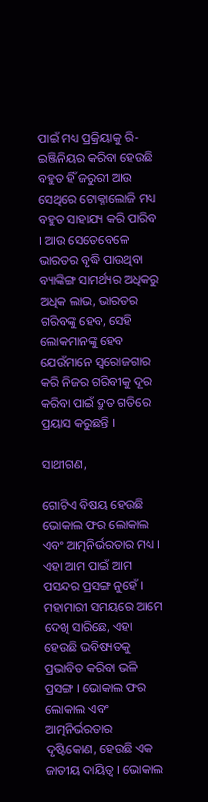ପାଇଁ ମଧ୍ୟ ପ୍ରକ୍ରିୟାକୁ ରି-ଇଞ୍ଜିନିୟର କରିବା ହେଉଛି ବହୁତ ହିଁ ଜରୁରୀ ଆଉ ସେଥିରେ ଟୋକ୍ନାଲୋଜି ମଧ୍ୟ ବହୁତ ସାହାଯ୍ୟ କରି ପାରିବ । ଆଉ ସେତେବେଳେ ଭାରତର ବୃଦ୍ଧି ପାଉଥିବା ବ୍ୟାଙ୍କିଙ୍ଗ ସାମର୍ଥ୍ୟର ଅଧିକରୁ ଅଧିକ ଲାଭ, ଭାରତର ଗରିବଙ୍କୁ ହେବ, ସେହି ଲୋକମାନଙ୍କୁ ହେବ ଯେଉଁମାନେ ସ୍ୱରୋଜଗାର କରି ନିଜର ଗରିବୀକୁ ଦୂର କରିବା ପାଇଁ ଦ୍ରୁତ ଗତିରେ ପ୍ରୟାସ କରୁଛନ୍ତି ।

ସାଥୀଗଣ,

ଗୋଟିଏ ବିଷୟ ହେଉଛି ଭୋକାଲ ଫର ଲୋକାଲ ଏବଂ ଆତ୍ମନିର୍ଭରତାର ମଧ୍ୟ । ଏହା ଆମ ପାଇଁ ଆମ ପସନ୍ଦର ପ୍ରସଙ୍ଗ ନୁହେଁ । ମହାମାରୀ ସମୟରେ ଆମେ ଦେଖି ସାରିଛେ, ଏହା ହେଉଛି ଭବିଷ୍ୟତକୁ ପ୍ରଭାବିତ କରିବା ଭଳି ପ୍ରସଙ୍ଗ । ଭୋକାଲ ଫର ଲୋକାଲ ଏବଂ ଆତ୍ମନିର୍ଭରତାର ଦୃଷ୍ଟିକୋଣ, ହେଉଛି ଏକ ଜାତୀୟ ଦାୟିତ୍ୱ । ଭୋକାଲ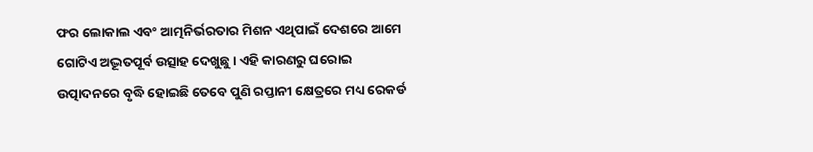ଫର ଲୋକାଲ ଏବଂ ଆତ୍ମନିର୍ଭରତାର ମିଶନ ଏଥିପାଇଁ ଦେଶରେ ଆମେ ଗୋଟିଏ ଅଦ୍ଭୂତପୂର୍ବ ଉତ୍ସାହ ଦେଖୁଛୁ । ଏହି କାରଣରୁ ଘରୋଇ ଉତ୍ପାଦନରେ ବୃଦ୍ଧି ହୋଇଛି ତେବେ ପୁଣି ରପ୍ତାନୀ କ୍ଷେତ୍ରରେ ମଧ୍ୟ ରେକର୍ଡ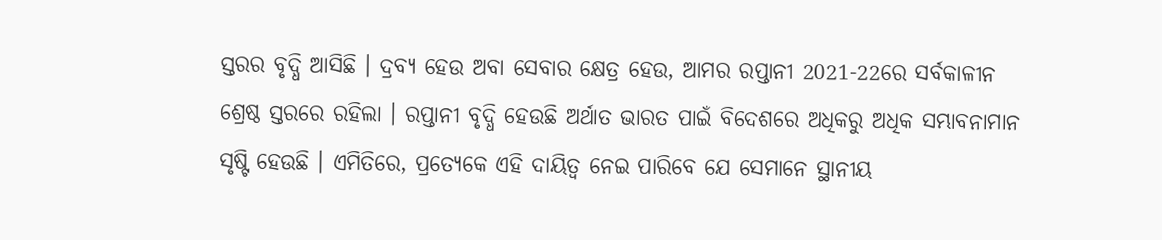ସ୍ତରର ବୃଦ୍ଧି ଆସିଛି । ଦ୍ରବ୍ୟ ହେଉ ଅବା ସେବାର କ୍ଷେତ୍ର ହେଉ, ଆମର ରପ୍ତାନୀ 2021-22ରେ ସର୍ବକାଳୀନ ଶ୍ରେଷ୍ଠ ସ୍ତରରେ ରହିଲା । ରପ୍ତାନୀ ବୃଦ୍ଧି ହେଉଛି ଅର୍ଥାତ ଭାରତ ପାଇଁ ବିଦେଶରେ ଅଧିକରୁ ଅଧିକ ସମ୍ଭାବନାମାନ ସୃଷ୍ଟି ହେଉଛି । ଏମିତିରେ, ପ୍ରତ୍ୟେକେ ଏହି ଦାୟିତ୍ୱ ନେଇ ପାରିବେ ଯେ ସେମାନେ ସ୍ଥାନୀୟ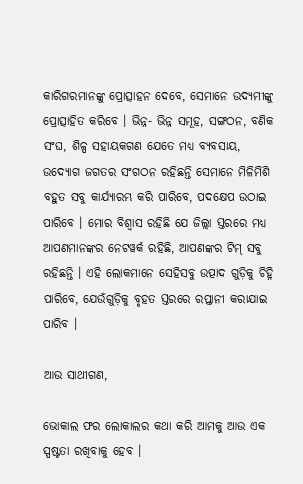କାରିଗରମାନଙ୍କୁ ପ୍ରୋତ୍ସାହନ ଦେବେ, ସେମାନେ ଉଦ୍ୟମୀଙ୍କୁ ପ୍ରୋତ୍ସାହିତ କରିବେ । ଭିନ୍ନ- ଭିନ୍ନ ସମୂହ, ସଙ୍ଗଠନ, ବଣିକ ସଂଘ, ଶିଳ୍ପ ସହାୟକଗଣ ଯେତେ ମଧ୍ୟ ବ୍ୟବସାୟ, ଉଦ୍ୟୋଗ ଜଗତର ସଂଗଠନ ରହିଛନ୍ତି ସେମାନେ ମିଳିମିଶି ବହୁତ ସବୁ କାର୍ଯ୍ୟାରମ୍ଭ କରି ପାରିବେ, ପଦକ୍ଷେପ ଉଠାଇ ପାରିବେ । ମୋର ବିଶ୍ୱାସ ରହିଛି ଯେ ଜିଲ୍ଲା ସ୍ତରରେ ମଧ୍ୟ ଆପଣମାନଙ୍କର ନେଟୱର୍କ ରହିଛି, ଆପଣଙ୍କର ଟିମ୍ ସବୁ ରହିଛନ୍ତି । ଏହି ଲୋକମାନେ ସେହିସବୁ ଉତ୍ପାଦ ଗୁଡ଼ିକୁ ଚିହ୍ନି ପାରିବେ, ଯେଉଁଗୁଡ଼ିକୁ ବୃହତ ସ୍ତରରେ ରପ୍ତାନୀ କରାଯାଇ ପାରିବ ।

ଆଉ ସାଥୀଗଣ,

ଭୋକାଲ ଫର ଲୋକାଲର କଥା କରି ଆମକୁ ଆଉ ଏକ ସ୍ପଷ୍ଟତା ରଖିବାକୁ ହେବ ।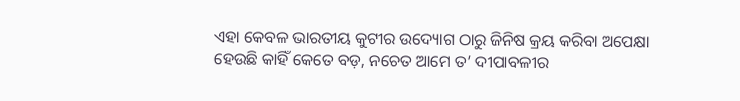ଏହା କେବଳ ଭାରତୀୟ କୁଟୀର ଉଦ୍ୟୋଗ ଠାରୁ ଜିନିଷ କ୍ରୟ କରିବା ଅପେକ୍ଷା ହେଉଛି କାହିଁ କେତେ ବଡ଼, ନଚେତ ଆମେ ତ’ ଦୀପାବଳୀର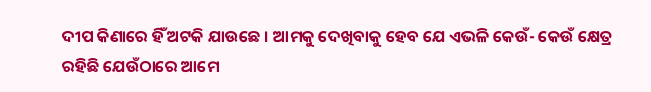ଦୀପ କିଣାରେ ହିଁ ଅଟକି ଯାଉଛେ । ଆମକୁ ଦେଖିବାକୁ ହେବ ଯେ ଏଭଳି କେଉଁ- କେଉଁ କ୍ଷେତ୍ର ରହିଛି ଯେଉଁଠାରେ ଆମେ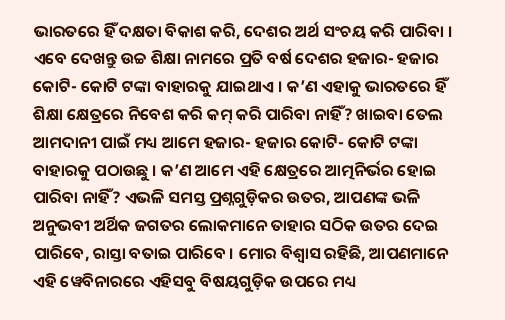ଭାରତରେ ହିଁ ଦକ୍ଷତା ବିକାଶ କରି, ଦେଶର ଅର୍ଥ ସଂଚୟ କରି ପାରିବା । ଏବେ ଦେଖନ୍ତୁ ଉଚ୍ଚ ଶିକ୍ଷା ନାମରେ ପ୍ରତି ବର୍ଷ ଦେଶର ହଜାର- ହଜାର କୋଟି- କୋଟି ଟଙ୍କା ବାହାରକୁ ଯାଇଥାଏ । କ’ଣ ଏହାକୁ ଭାରତରେ ହିଁ ଶିକ୍ଷା କ୍ଷେତ୍ରରେ ନିବେଶ କରି କମ୍ କରି ପାରିବା ନାହିଁ? ଖାଇବା ତେଲ ଆମଦାନୀ ପାଇଁ ମଧ୍ୟ ଆମେ ହଜାର- ହଜାର କୋଟି- କୋଟି ଟଙ୍କା ବାହାରକୁ ପଠାଉଛୁ । କ’ଣ ଆମେ ଏହି କ୍ଷେତ୍ରରେ ଆତ୍ମନିର୍ଭର ହୋଇ ପାରିବା ନାହିଁ? ଏଭଳି ସମସ୍ତ ପ୍ରଶ୍ନଗୁଡ଼ିକର ଉତର, ଆପଣଙ୍କ ଭଳି ଅନୁଭବୀ ଅର୍ଥିକ ଜଗତର ଲୋକମାନେ ତାହାର ସଠିକ ଉତର ଦେଇ ପାରିବେ, ରାସ୍ତା ବତାଇ ପାରିବେ । ମୋର ବିଶ୍ୱାସ ରହିଛି, ଆପଣମାନେ ଏହି ୱେବିନାରରେ ଏହିସବୁ ବିଷୟଗୁଡ଼ିକ ଉପରେ ମଧ୍ୟ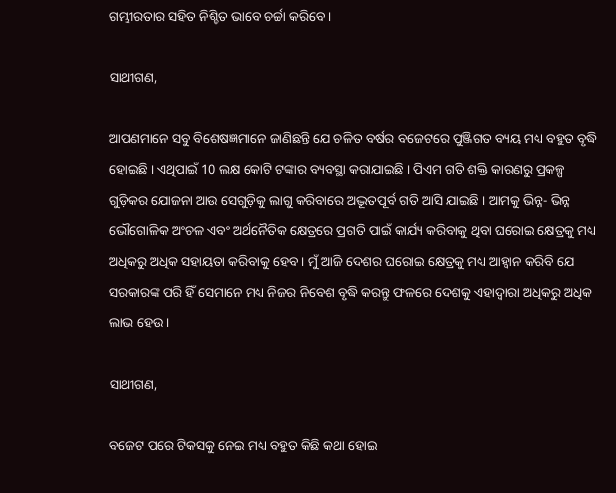ଗମ୍ଭୀରତାର ସହିତ ନିଶ୍ଚିତ ଭାବେ ଚର୍ଚ୍ଚା କରିବେ ।

ସାଥୀଗଣ,

ଆପଣମାନେ ସବୁ ବିଶେଷଜ୍ଞମାନେ ଜାଣିଛନ୍ତି ଯେ ଚଳିତ ବର୍ଷର ବଜେଟରେ ପୁଞ୍ଜିଗତ ବ୍ୟୟ ମଧ୍ୟ ବହୁତ ବୃଦ୍ଧି ହୋଇଛି । ଏଥିପାଇଁ 10 ଲକ୍ଷ କୋଟି ଟଙ୍କାର ବ୍ୟବସ୍ଥା କରାଯାଇଛି । ପିଏମ ଗତି ଶକ୍ତି କାରଣରୁ ପ୍ରକଳ୍ପ ଗୁଡ଼ିକର ଯୋଜନା ଆଉ ସେଗୁଡ଼ିକୁ ଲାଗୁ କରିବାରେ ଅଦ୍ଭୂତପୂର୍ବ ଗତି ଆସି ଯାଇଛି । ଆମକୁ ଭିନ୍ନ- ଭିନ୍ନ ଭୌଗୋଳିକ ଅଂଚଳ ଏବଂ ଅର୍ଥନୈତିକ କ୍ଷେତ୍ରରେ ପ୍ରଗତି ପାଇଁ କାର୍ଯ୍ୟ କରିବାକୁ ଥିବା ଘରୋଇ କ୍ଷେତ୍ରକୁ ମଧ୍ୟ ଅଧିକରୁ ଅଧିକ ସହାୟତା କରିବାକୁ ହେବ। ମୁଁ ଆଜି ଦେଶର ଘରୋଇ କ୍ଷେତ୍ରକୁ ମଧ୍ୟ ଆହ୍ୱାନ କରିବି ଯେ ସରକାରଙ୍କ ପରି ହିଁ ସେମାନେ ମଧ୍ୟ ନିଜର ନିବେଶ ବୃଦ୍ଧି କରନ୍ତୁ ଫଳରେ ଦେଶକୁ ଏହାଦ୍ୱାରା ଅଧିକରୁ ଅଧିକ ଲାଭ ହେଉ ।

ସାଥୀଗଣ,

ବଜେଟ ପରେ ଟିକସକୁ ନେଇ ମଧ୍ୟ ବହୁତ କିଛି କଥା ହୋଇ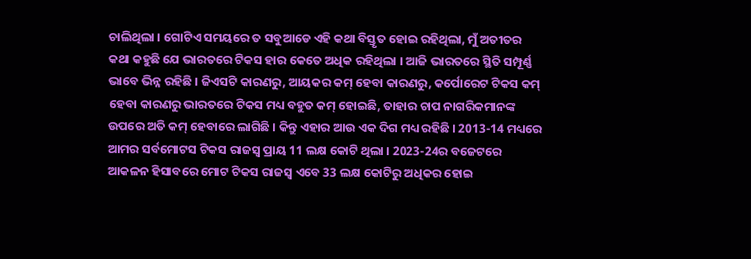ଚାଲିଥିଲା । ଗୋଟିଏ ସମୟରେ ତ ସବୁଆଡେ ଏହି କଥା ବିସ୍ତୃତ ହୋଇ ରହିଥିଲା, ମୁଁ ଅତୀତର କଥା କହୁଛି ଯେ ଭାରତରେ ଟିକସ ହାର କେତେ ଅଧିକ ରହିଥିଲା । ଆଜି ଭାରତରେ ସ୍ଥିତି ସମ୍ପୂର୍ଣ୍ଣ ଭାବେ ଭିନ୍ନ ରହିଛି । ଜିଏସଟି କାରଣରୁ, ଆୟକର କମ୍ ହେବା କାରଣରୁ, କର୍ପୋରେଟ ଟିକସ କମ୍ ହେବା କାରଣରୁ ଭାରତରେ ଟିକସ ମଧ୍ୟ ବହୁତ କମ୍ ହୋଇଛି, ତାହାର ଚାପ ନାଗରିକମାନଙ୍କ ଉପରେ ଅତି କମ୍ ହେବାରେ ଲାଗିଛି । କିନ୍ତୁ ଏହାର ଆଉ ଏକ ଦିଗ ମଧ୍ୟ ରହିଛି । 2013-14 ମଧ୍ୟରେ ଆମର ସର୍ବମୋଟସ ଟିକସ ରାଜସ୍ୱ ପ୍ରାୟ 11 ଲକ୍ଷ କୋଟି ଥିଲା । 2023-24ର ବଜେଟରେ ଆକଳନ ହିସାବରେ ମୋଟ ଟିକସ ରାଜସ୍ୱ ଏବେ 33 ଲକ୍ଷ କୋଟିରୁ ଅଧିକର ହୋଇ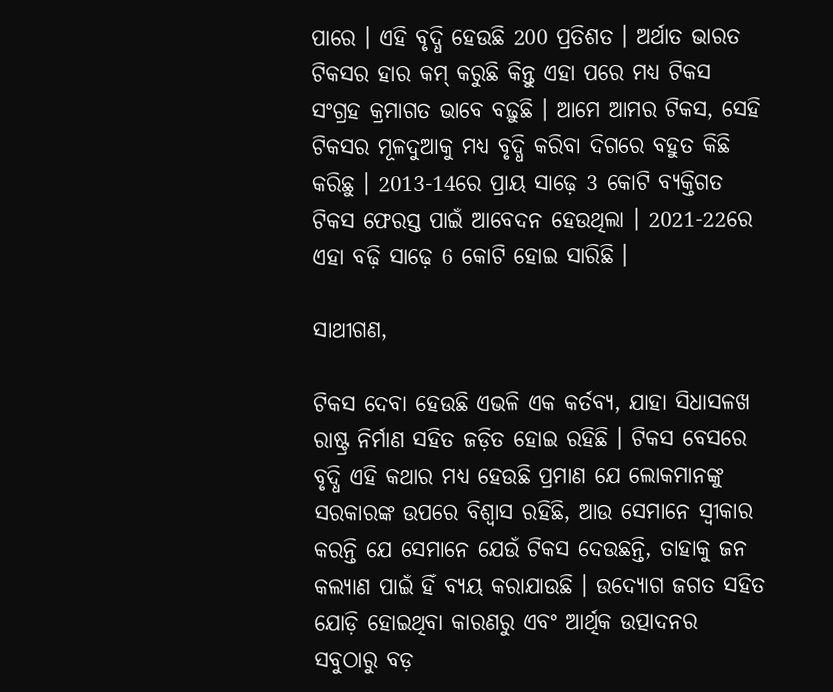ପାରେ । ଏହି ବୃଦ୍ଧି ହେଉଛି 200 ପ୍ରତିଶତ । ଅର୍ଥାତ ଭାରତ ଟିକସର ହାର କମ୍ କରୁଛି କିନ୍ତୁ ଏହା ପରେ ମଧ୍ୟ ଟିକସ ସଂଗ୍ରହ କ୍ରମାଗତ ଭାବେ ବଢ଼ୁଛି । ଆମେ ଆମର ଟିକସ, ସେହି ଟିକସର ମୂଳଦୁଆକୁ ମଧ୍ୟ ବୃଦ୍ଧି କରିବା ଦିଗରେ ବହୁତ କିଛି କରିଛୁ । 2013-14ରେ ପ୍ରାୟ ସାଢ଼େ 3 କୋଟି ବ୍ୟକ୍ତିଗତ ଟିକସ ଫେରସ୍ତ ପାଇଁ ଆବେଦନ ହେଉଥିଲା । 2021-22ରେ ଏହା ବଢ଼ି ସାଢ଼େ 6 କୋଟି ହୋଇ ସାରିଛି ।

ସାଥୀଗଣ,

ଟିକସ ଦେବା ହେଉଛି ଏଭଳି ଏକ କର୍ତବ୍ୟ, ଯାହା ସିଧାସଳଖ ରାଷ୍ଟ୍ର ନିର୍ମାଣ ସହିତ ଜଡ଼ିତ ହୋଇ ରହିଛି । ଟିକସ ବେସରେ ବୃଦ୍ଧି ଏହି କଥାର ମଧ୍ୟ ହେଉଛି ପ୍ରମାଣ ଯେ ଲୋକମାନଙ୍କୁ ସରକାରଙ୍କ ଉପରେ ବିଶ୍ୱାସ ରହିଛି, ଆଉ ସେମାନେ ସ୍ୱୀକାର କରନ୍ତି ଯେ ସେମାନେ ଯେଉଁ ଟିକସ ଦେଉଛନ୍ତି, ତାହାକୁ ଜନ କଲ୍ୟାଣ ପାଇଁ ହିଁ ବ୍ୟୟ କରାଯାଉଛି । ଉଦ୍ୟୋଗ ଜଗତ ସହିତ ଯୋଡ଼ି ହୋଇଥିବା କାରଣରୁ ଏବଂ ଆର୍ଥିକ ଉତ୍ପାଦନର ସବୁଠାରୁ ବଡ଼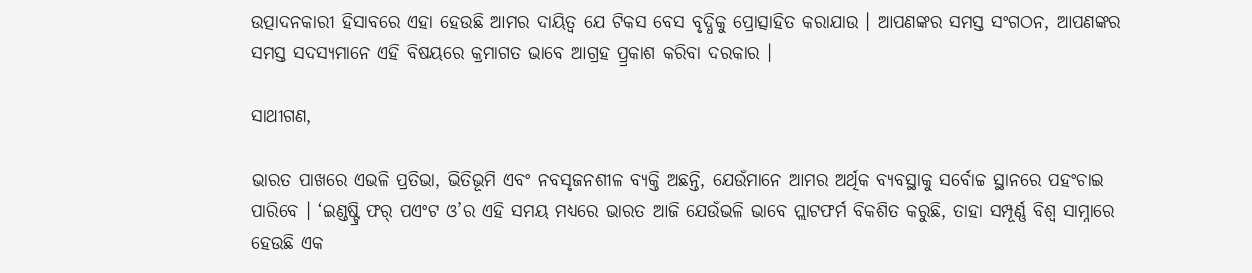ଉତ୍ପାଦନକାରୀ ହିସାବରେ ଏହା ହେଉଛି ଆମର ଦାୟିତ୍ୱ ଯେ ଟିକସ ବେସ ବୃଦ୍ଧିକୁ ପ୍ରୋତ୍ସାହିତ କରାଯାଉ । ଆପଣଙ୍କର ସମସ୍ତ ସଂଗଠନ, ଆପଣଙ୍କର ସମସ୍ତ ସଦସ୍ୟମାନେ ଏହି ବିଷୟରେ କ୍ରମାଗତ ଭାବେ ଆଗ୍ରହ ପ୍ର୍ରକାଶ କରିବା ଦରକାର ।

ସାଥୀଗଣ,

ଭାରତ ପାଖରେ ଏଭଳି ପ୍ରତିଭା, ଭିତିଭୂମି ଏବଂ ନବସୃଜନଶୀଳ ବ୍ୟକ୍ତି ଅଛନ୍ତି, ଯେଉଁମାନେ ଆମର ଅର୍ଥିକ ବ୍ୟବସ୍ଥାକୁ ସର୍ବୋଚ୍ଚ ସ୍ଥାନରେ ପହଂଚାଇ ପାରିବେ । ‘ଇଣ୍ଡଷ୍ଟ୍ରି ଫର୍ ପଏଂଟ ଓ’ର ଏହି ସମୟ ମଧ୍ୟରେ ଭାରତ ଆଜି ଯେଉଁଭଳି ଭାବେ ପ୍ଲାଟଫର୍ମ ବିକଶିତ କରୁଛି, ତାହା ସମ୍ପୂର୍ଣ୍ଣ ବିଶ୍ୱ ସାମ୍ନାରେ ହେଉଛି ଏକ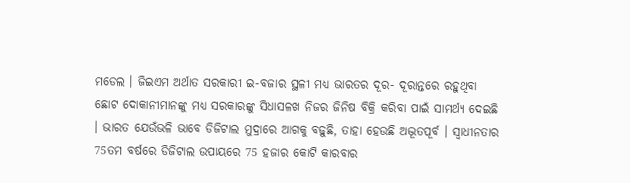ମଡେଲ । ଜିଇଏମ ଅର୍ଥାତ ସରକାରୀ ଇ-ବଜାର ସ୍ଥଳୀ ମଧ୍ୟ ଭାରତର ଦୂର- ଦୂରାନ୍ତରେ ରହୁଥିବା ଛୋଟ ଦୋକାନୀମାନଙ୍କୁ ମଧ୍ୟ ସରକାରଙ୍କୁ ସିଧାସଳଖ ନିଜର ଜିନିଷ ବିକ୍ରି କରିବା ପାଇଁ ସାମର୍ଥ୍ୟ ଦେଇଛି । ଭାରତ ଯେଉଁଭଳି ଭାବେ ଡିଜିଟାଲ ମୁଦ୍ରାରେ ଆଗକୁ ବଢ଼ୁଛି, ତାହା ହେଉଛି ଅଦ୍ଭୂତପୂର୍ବ । ସ୍ୱାଧୀନତାର 75ତମ ବର୍ଷରେ ଡିଜିଟାଲ ଉପାୟରେ 75 ହଜାର କୋଟି କାରବାର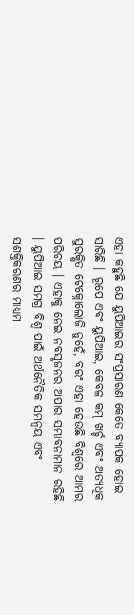ଏହା କହୁଛି ଯେ ୟୁପିଆଇର ସଂପ୍ରସାରଣ କେତେ ବ୍ୟାପକ ହୋଇ ସାରିଛି । ରୂପେ ଏବଂ ୟୁପିଆଇ, କେବଳ କମ୍ ଖର୍ଚ୍ଚ ଏବଂ ଅତ୍ୟଧିକ ସୁରକ୍ଷିତ ଟେକ୍ନୋଲୋଜି ନୁହେଁ, ବରଂ ଏହା ହେଉଛି ବିଶ୍ୱରେ ଆମର ପରିଚୟ । ଏହାକୁ ନେଇ ନବସୃଜନର ଅପାର ସମ୍ଭାବନାମାନ ରହିଛି । ୟୁପିଆଇ ସମଗ୍ର ବିଶ୍ୱ ପାଇଁ ଅର୍ଥନୈତିକ ସମନ୍ୱୟ ଏବଂ ସଶକ୍ତିକରଣର ମାଧ୍ୟମ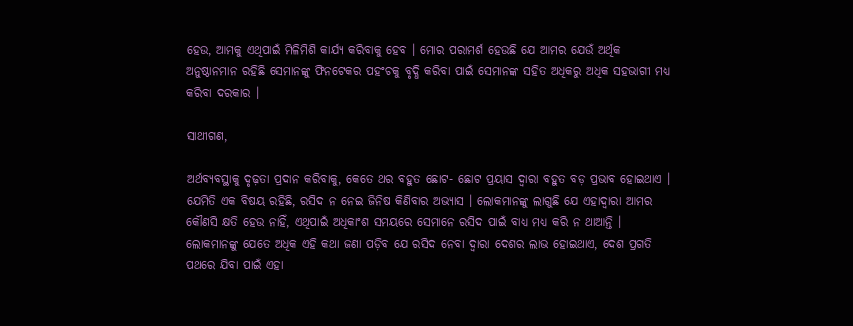ହେଉ, ଆମକୁ ଏଥିପାଇଁ ମିଳିମିଶି କାର୍ଯ୍ୟ କରିବାକୁ ହେବ । ମୋର ପରାମର୍ଶ ହେଉଛି ଯେ ଆମର ଯେଉଁ ଅର୍ଥିକ ଅନୁଷ୍ଠାନମାନ ରହିଛି ସେମାନଙ୍କୁ ଫିନଟେକର ପହଂଚକୁ ବୃଦ୍ଧି କରିବା ପାଇଁ ସେମାନଙ୍କ ସହିତ ଅଧିକରୁ ଅଧିକ ସହଭାଗୀ ମଧ୍ୟ କରିବା ଦରକାର ।

ସାଥୀଗଣ,

ଅର୍ଥବ୍ୟବସ୍ଥାକୁ ଦୃଢ଼ତା ପ୍ରଦାନ କରିବାକୁ, କେତେ ଥର ବହୁତ ଛୋଟ- ଛୋଟ ପ୍ରୟାସ ଦ୍ୱାରା ବହୁତ ବଡ଼ ପ୍ରଭାବ ହୋଇଥାଏ । ଯେମିତି ଏକ ବିଷୟ ରହିଛି, ରସିଦ ନ ନେଇ ଜିନିଷ କିଣିବାର ଅଭ୍ୟାସ । ଲୋକମାନଙ୍କୁ ଲାଗୁଛି ଯେ ଏହାଦ୍ୱାରା ଆମର କୌଣସି କ୍ଷତି ହେଉ ନାହିଁ, ଏଥିପାଇଁ ଅଧିକାଂଶ ସମୟରେ ସେମାନେ ରସିଦ ପାଇଁ ବାଧ୍ୟ ମଧ୍ୟ କରି ନ ଥାଆନ୍ତି । ଲୋକମାନଙ୍କୁ ଯେତେ ଅଧିକ ଏହି କଥା ଜଣା ପଡ଼ିବ ଯେ ରସିଦ ନେବା ଦ୍ୱାରା ଦେଶର ଲାଭ ହୋଇଥାଏ, ଦେଶ ପ୍ରଗତି ପଥରେ ଯିବା ପାଇଁ ଏହା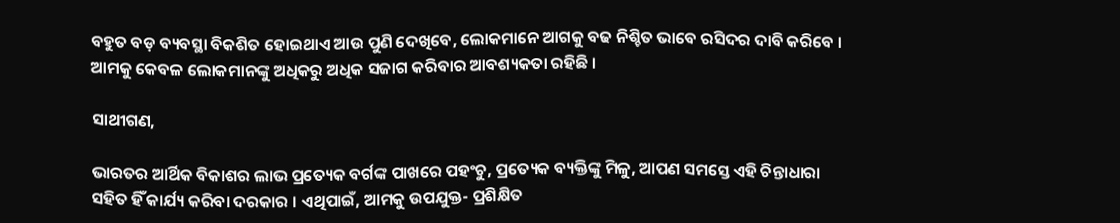ବହୁତ ବଡ଼ ବ୍ୟବସ୍ଥା ବିକଶିତ ହୋଇଥାଏ ଆଉ ପୁଣି ଦେଖିବେ, ଲୋକମାନେ ଆଗକୁ ବଢ ନିଶ୍ଚିତ ଭାବେ ରସିଦର ଦାବି କରିବେ । ଆମକୁ କେବଳ ଲୋକମାନଙ୍କୁ ଅଧିକରୁ ଅଧିକ ସଜାଗ କରିବାର ଆବଶ୍ୟକତା ରହିଛି ।

ସାଥୀଗଣ,

ଭାରତର ଆର୍ଥିକ ବିକାଶର ଲାଭ ପ୍ରତ୍ୟେକ ବର୍ଗଙ୍କ ପାଖରେ ପହଂଚୁ, ପ୍ରତ୍ୟେକ ବ୍ୟକ୍ତିଙ୍କୁ ମିଳୁ, ଆପଣ ସମସ୍ତେ ଏହି ଚିନ୍ତାଧାରା ସହିତ ହିଁ କାର୍ଯ୍ୟ କରିବା ଦରକାର । ଏଥିପାଇଁ, ଆମକୁ ଉପଯୁକ୍ତ- ପ୍ରଶିକ୍ଷିତ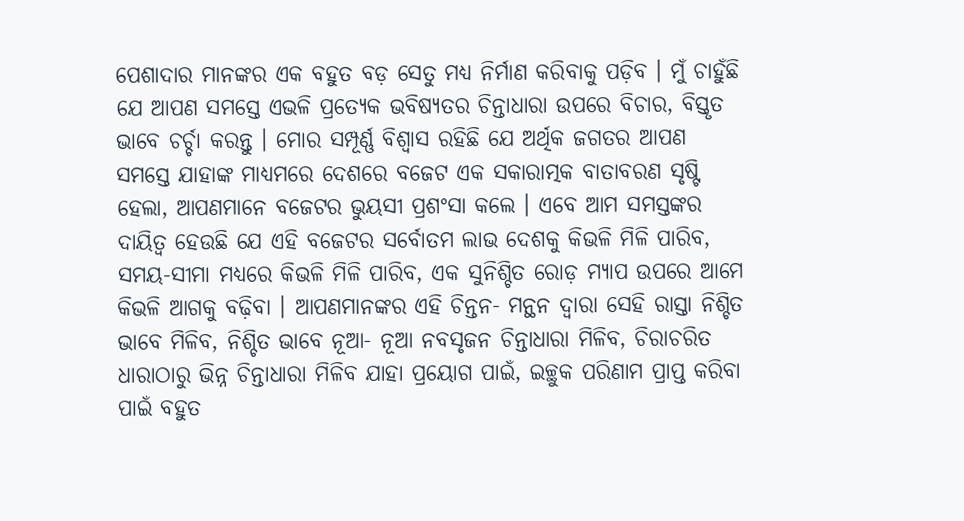ପେଶାଦାର ମାନଙ୍କର ଏକ ବହୁତ ବଡ଼ ସେତୁ ମଧ୍ୟ ନିର୍ମାଣ କରିବାକୁ ପଡ଼ିବ । ମୁଁ ଚାହୁଁଛି ଯେ ଆପଣ ସମସ୍ତେ ଏଭଳି ପ୍ରତ୍ୟେକ ଭବିଷ୍ୟତର ଚିନ୍ତାଧାରା ଉପରେ ବିଚାର, ବିସ୍ତୃତ ଭାବେ ଚର୍ଚ୍ଚା କରନ୍ତୁ । ମୋର ସମ୍ପୂର୍ଣ୍ଣ ବିଶ୍ୱାସ ରହିଛି ଯେ ଅର୍ଥିକ ଜଗତର ଆପଣ ସମସ୍ତେ ଯାହାଙ୍କ ମାଧ୍ୟମରେ ଦେଶରେ ବଜେଟ ଏକ ସକାରାତ୍ମକ ବାତାବରଣ ସୃଷ୍ଟି ହେଲା, ଆପଣମାନେ ବଜେଟର ଭୁୟସୀ ପ୍ରଶଂସା କଲେ । ଏବେ ଆମ ସମସ୍ତଙ୍କର ଦାୟିତ୍ୱ ହେଉଛି ଯେ ଏହି ବଜେଟର ସର୍ବୋତମ ଲାଭ ଦେଶକୁ କିଭଳି ମିଳି ପାରିବ, ସମୟ-ସୀମା ମଧ୍ୟରେ କିଭଳି ମିଳି ପାରିବ, ଏକ ସୁନିଶ୍ଚିତ ରୋଡ଼ ମ୍ୟାପ ଉପରେ ଆମେ କିଭଳି ଆଗକୁ ବଢ଼ିବା । ଆପଣମାନଙ୍କର ଏହି ଚିନ୍ତନ- ମନ୍ଥନ ଦ୍ୱାରା ସେହି ରାସ୍ତା ନିଶ୍ଚିତ ଭାବେ ମିଳିବ, ନିଶ୍ଚିତ ଭାବେ ନୂଆ- ନୂଆ ନବସୃଜନ ଚିନ୍ତାଧାରା ମିଳିବ, ଚିରାଚରିତ ଧାରାଠାରୁ ଭିନ୍ନ ଚିନ୍ତାଧାରା ମିଳିବ ଯାହା ପ୍ରୟୋଗ ପାଇଁ, ଇଚ୍ଛୁକ ପରିଣାମ ପ୍ରାପ୍ତ କରିବା ପାଇଁ ବହୁତ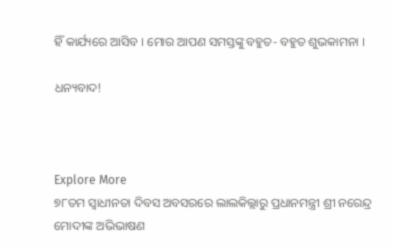ହିଁ କାର୍ଯ୍ୟରେ ଆସିବ । ମୋର ଆପଣ ସମସ୍ତଙ୍କୁ ବହୁତ- ବହୁତ ଶୁଭକାମନା ।

ଧନ୍ୟବାଦ!



Explore More
୭୮ତମ ସ୍ୱାଧୀନତା ଦିବସ ଅବସରରେ ଲାଲକିଲ୍ଲାରୁ ପ୍ରଧାନମନ୍ତ୍ରୀ ଶ୍ରୀ ନରେନ୍ଦ୍ର ମୋଦୀଙ୍କ ଅଭିଭାଷଣ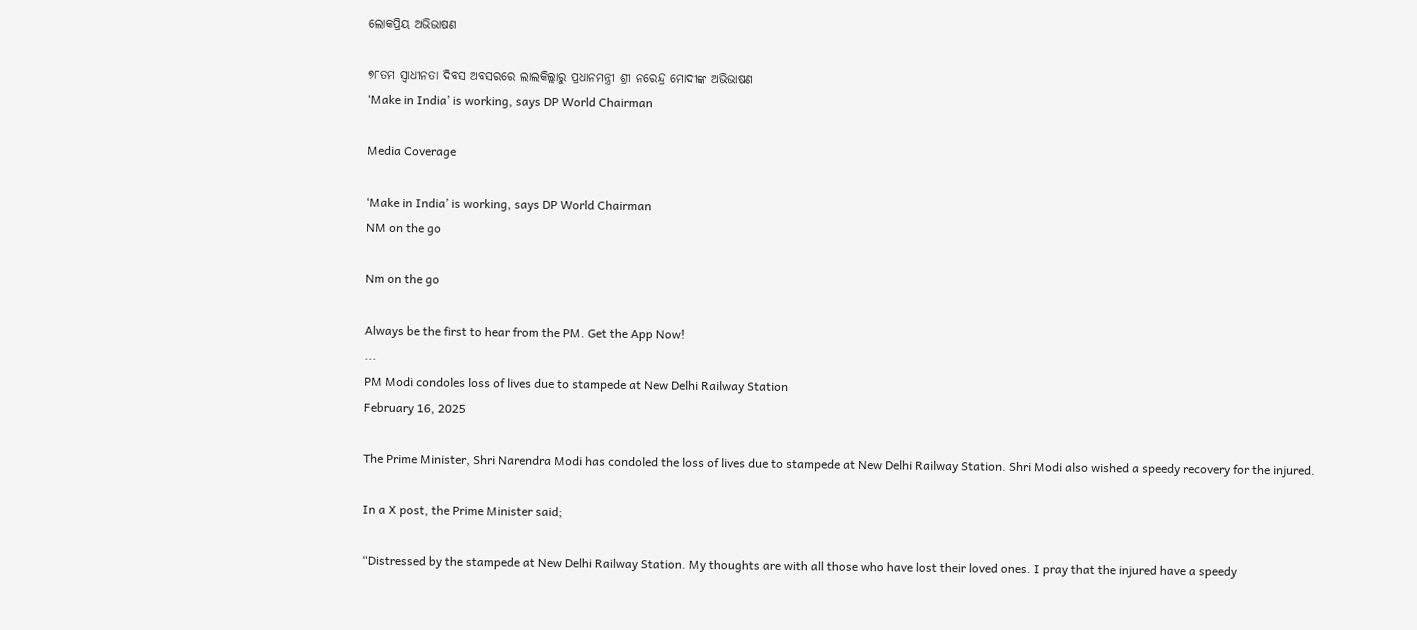ଲୋକପ୍ରିୟ ଅଭିଭାଷଣ

୭୮ତମ ସ୍ୱାଧୀନତା ଦିବସ ଅବସରରେ ଲାଲକିଲ୍ଲାରୁ ପ୍ରଧାନମନ୍ତ୍ରୀ ଶ୍ରୀ ନରେନ୍ଦ୍ର ମୋଦୀଙ୍କ ଅଭିଭାଷଣ
‘Make in India’ is working, says DP World Chairman

Media Coverage

‘Make in India’ is working, says DP World Chairman
NM on the go

Nm on the go

Always be the first to hear from the PM. Get the App Now!
...
PM Modi condoles loss of lives due to stampede at New Delhi Railway Station
February 16, 2025

The Prime Minister, Shri Narendra Modi has condoled the loss of lives due to stampede at New Delhi Railway Station. Shri Modi also wished a speedy recovery for the injured.

In a X post, the Prime Minister said;

“Distressed by the stampede at New Delhi Railway Station. My thoughts are with all those who have lost their loved ones. I pray that the injured have a speedy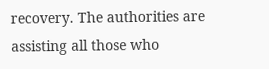recovery. The authorities are assisting all those who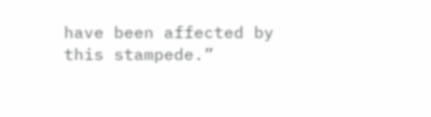have been affected by this stampede.”